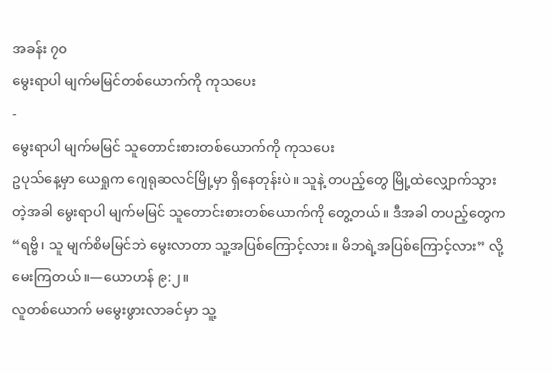အခန်း ၇၀
မွေးရာပါ မျက်မမြင်တစ်ယောက်ကို ကုသပေး
-
မွေးရာပါ မျက်မမြင် သူတောင်းစားတစ်ယောက်ကို ကုသပေး
ဥပုသ်နေ့မှာ ယေရှုက ဂျေရုဆလင်မြို့မှာ ရှိနေတုန်းပဲ။ သူနဲ့ တပည့်တွေ မြို့ထဲလျှောက်သွားတဲ့အခါ မွေးရာပါ မျက်မမြင် သူတောင်းစားတစ်ယောက်ကို တွေ့တယ်။ ဒီအခါ တပည့်တွေက “ရဗ္ဗိ၊ သူ မျက်စိမမြင်ဘဲ မွေးလာတာ သူ့အပြစ်ကြောင့်လား။ မိဘရဲ့အပြစ်ကြောင့်လား” လို့မေးကြတယ်။—ယောဟန် ၉:၂။
လူတစ်ယောက် မမွေးဖွားလာခင်မှာ သူ့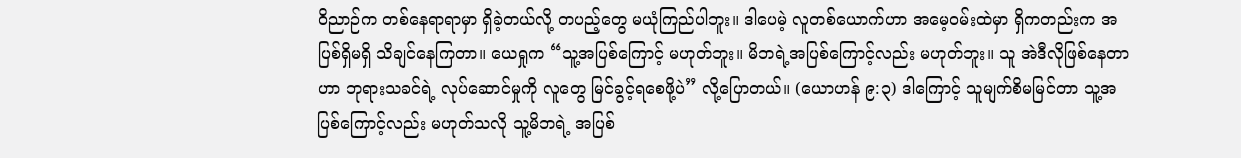ဝိညာဉ်က တစ်နေရာရာမှာ ရှိခဲ့တယ်လို့ တပည့်တွေ မယုံကြည်ပါဘူး။ ဒါပေမဲ့ လူတစ်ယောက်ဟာ အမေ့ဝမ်းထဲမှာ ရှိကတည်းက အပြစ်ရှိမရှိ သိချင်နေကြတာ။ ယေရှုက “သူ့အပြစ်ကြောင့် မဟုတ်ဘူး။ မိဘရဲ့အပြစ်ကြောင့်လည်း မဟုတ်ဘူး။ သူ အဲဒီလိုဖြစ်နေတာဟာ ဘုရားသခင်ရဲ့ လုပ်ဆောင်မှုကို လူတွေ မြင်ခွင့်ရစေဖို့ပဲ” လို့ပြောတယ်။ (ယောဟန် ၉:၃) ဒါကြောင့် သူမျက်စိမမြင်တာ သူ့အပြစ်ကြောင့်လည်း မဟုတ်သလို သူ့မိဘရဲ့ အပြစ်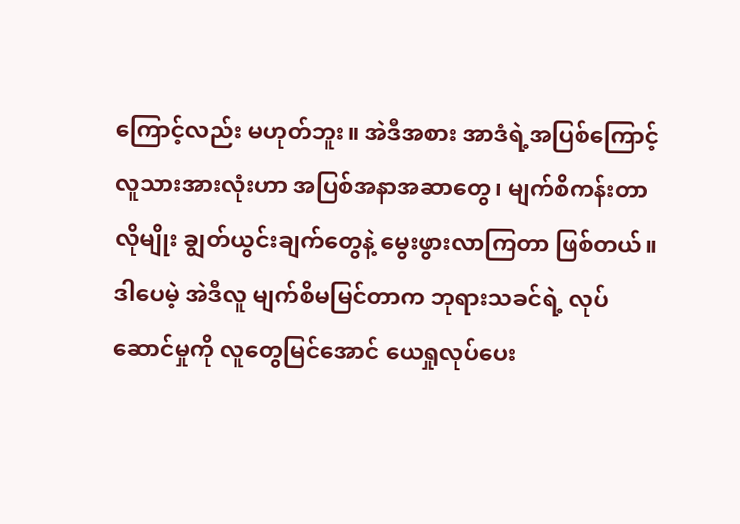ကြောင့်လည်း မဟုတ်ဘူး။ အဲဒီအစား အာဒံရဲ့အပြစ်ကြောင့် လူသားအားလုံးဟာ အပြစ်အနာအဆာတွေ၊ မျက်စိကန်းတာလိုမျိုး ချွတ်ယွင်းချက်တွေနဲ့ မွေးဖွားလာကြတာ ဖြစ်တယ်။ ဒါပေမဲ့ အဲဒီလူ မျက်စိမမြင်တာက ဘုရားသခင်ရဲ့ လုပ်ဆောင်မှုကို လူတွေမြင်အောင် ယေရှုလုပ်ပေး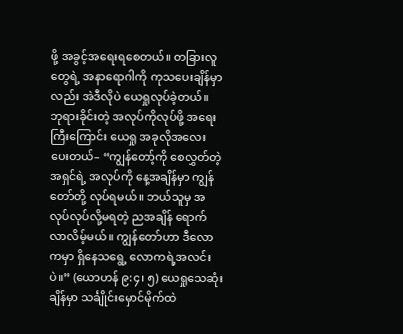ဖို့ အခွင့်အရေးရစေတယ်။ တခြားလူတွေရဲ့ အနာရောဂါကို ကုသပေးချိန်မှာလည်း အဲဒီလိုပဲ ယေရှုလုပ်ခဲ့တယ်။
ဘုရားခိုင်းတဲ့ အလုပ်ကိုလုပ်ဖို့ အရေးကြီးကြောင်း ယေရှု အခုလိုအလေးပေးတယ်– “ကျွန်တော့်ကို စေလွှတ်တဲ့အရှင်ရဲ့ အလုပ်ကို နေ့အချိန်မှာ ကျွန်တော်တို့ လုပ်ရမယ်။ ဘယ်သူမှ အလုပ်လုပ်လို့မရတဲ့ ညအချိန် ရောက်လာလိမ့်မယ်။ ကျွန်တော်ဟာ ဒီလောကမှာ ရှိနေသရွေ့ လောကရဲ့အလင်းပဲ။” (ယောဟန် ၉:၄၊ ၅) ယေရှုသေဆုံးချိန်မှာ သင်္ချိုင်းမှောင်မိုက်ထဲ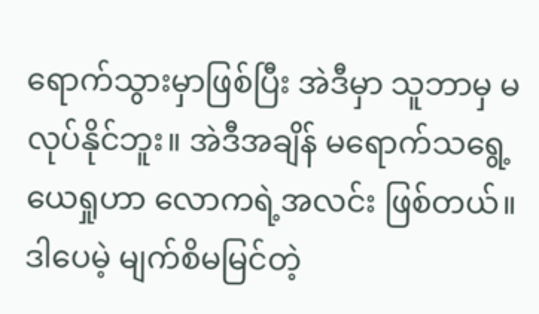ရောက်သွားမှာဖြစ်ပြီး အဲဒီမှာ သူဘာမှ မလုပ်နိုင်ဘူး။ အဲဒီအချိန် မရောက်သရွေ့ ယေရှုဟာ လောကရဲ့အလင်း ဖြစ်တယ်။
ဒါပေမဲ့ မျက်စိမမြင်တဲ့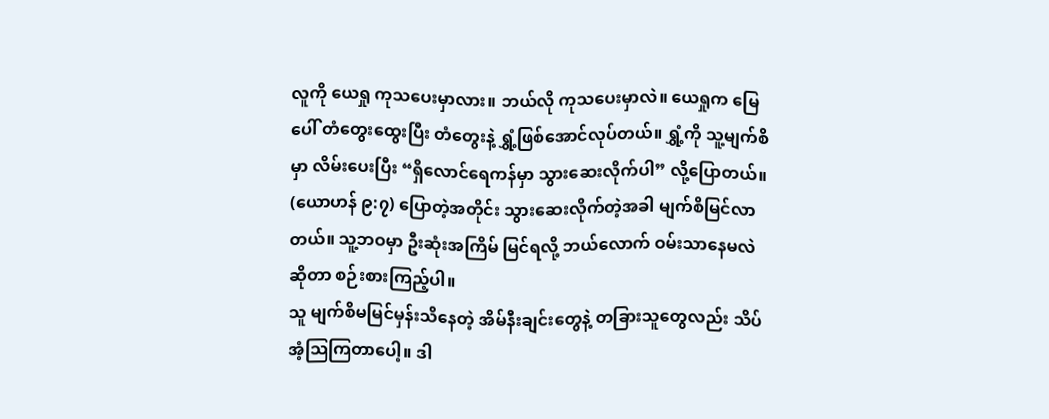လူကို ယေရှု ကုသပေးမှာလား။ ဘယ်လို ကုသပေးမှာလဲ။ ယေရှုက မြေပေါ် တံတွေးထွေးပြီး တံတွေးနဲ့ ရွှံ့ဖြစ်အောင်လုပ်တယ်။ ရွှံ့ကို သူ့မျက်စိမှာ လိမ်းပေးပြီး “ရှိလောင်ရေကန်မှာ သွားဆေးလိုက်ပါ” လို့ပြောတယ်။ (ယောဟန် ၉:၇) ပြောတဲ့အတိုင်း သွားဆေးလိုက်တဲ့အခါ မျက်စိမြင်လာတယ်။ သူ့ဘဝမှာ ဦးဆုံးအကြိမ် မြင်ရလို့ ဘယ်လောက် ဝမ်းသာနေမလဲဆိုတာ စဉ်းစားကြည့်ပါ။
သူ မျက်စိမမြင်မှန်းသိနေတဲ့ အိမ်နီးချင်းတွေနဲ့ တခြားသူတွေလည်း သိပ်အံ့သြကြတာပေါ့။ ဒါ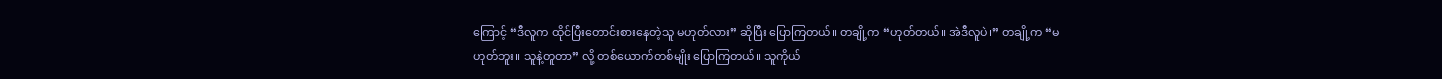ကြောင့် “ဒီလူက ထိုင်ပြီးတောင်းစားနေတဲ့သူ မဟုတ်လား” ဆိုပြီး ပြောကြတယ်။ တချို့က “ဟုတ်တယ်။ အဲဒီလူပဲ၊” တချို့က “မဟုတ်ဘူး။ သူနဲ့တူတာ” လို့ တစ်ယောက်တစ်မျိုး ပြောကြတယ်။ သူကိုယ်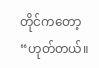တိုင်ကတော့ “ဟုတ်တယ်။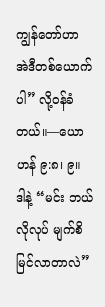ကျွန်တော်ဟာ အဲဒီတစ်ယောက်ပါ” လို့ဝန်ခံတယ်။—ယောဟန် ၉:၈၊ ၉။
ဒါနဲ့ “မင်း ဘယ်လိုလုပ် မျက်စိမြင်လာတာလဲ”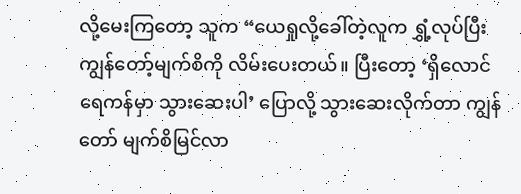လို့မေးကြတော့ သူက “ယေရှုလို့ခေါ်တဲ့လူက ရွှံ့လုပ်ပြီး ကျွန်တော့်မျက်စိကို လိမ်းပေးတယ်။ ပြီးတော့ ‘ရှိလောင်ရေကန်မှာ သွားဆေးပါ’ ပြောလို့ သွားဆေးလိုက်တာ ကျွန်တော် မျက်စိမြင်လာ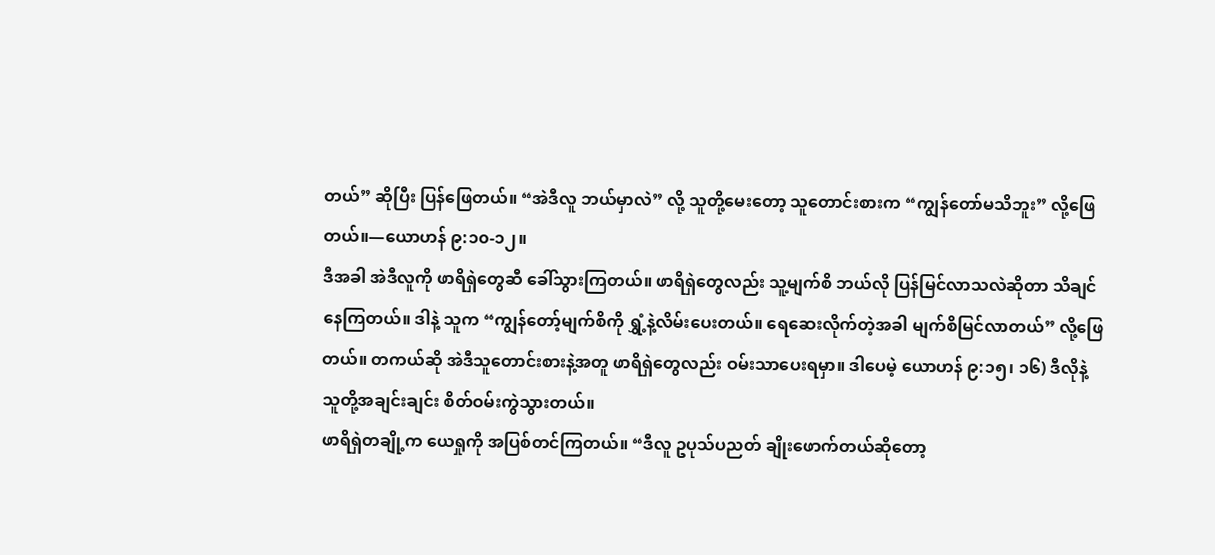တယ်” ဆိုပြီး ပြန်ဖြေတယ်။ “အဲဒီလူ ဘယ်မှာလဲ” လို့ သူတို့မေးတော့ သူတောင်းစားက “ကျွန်တော်မသိဘူး” လို့ဖြေတယ်။—ယောဟန် ၉:၁၀-၁၂။
ဒီအခါ အဲဒီလူကို ဖာရိရှဲတွေဆီ ခေါ်သွားကြတယ်။ ဖာရိရှဲတွေလည်း သူ့မျက်စိ ဘယ်လို ပြန်မြင်လာသလဲဆိုတာ သိချင်နေကြတယ်။ ဒါနဲ့ သူက “ကျွန်တော့်မျက်စိကို ရွှံ့နဲ့လိမ်းပေးတယ်။ ရေဆေးလိုက်တဲ့အခါ မျက်စိမြင်လာတယ်” လို့ဖြေတယ်။ တကယ်ဆို အဲဒီသူတောင်းစားနဲ့အတူ ဖာရိရှဲတွေလည်း ဝမ်းသာပေးရမှာ။ ဒါပေမဲ့ ယောဟန် ၉:၁၅၊ ၁၆) ဒီလိုနဲ့ သူတို့အချင်းချင်း စိတ်ဝမ်းကွဲသွားတယ်။
ဖာရိရှဲတချို့က ယေရှုကို အပြစ်တင်ကြတယ်။ “ဒီလူ ဥပုသ်ပညတ် ချိုးဖောက်တယ်ဆိုတော့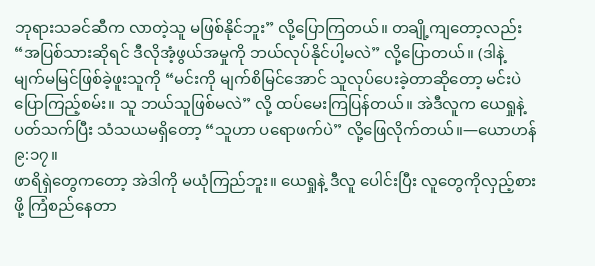ဘုရားသခင်ဆီက လာတဲ့သူ မဖြစ်နိုင်ဘူး” လို့ပြောကြတယ်။ တချို့ကျတော့လည်း “အပြစ်သားဆိုရင် ဒီလိုအံ့ဖွယ်အမှုကို ဘယ်လုပ်နိုင်ပါ့မလဲ” လို့ပြောတယ်။ (ဒါနဲ့ မျက်မမြင်ဖြစ်ခဲ့ဖူးသူကို “မင်းကို မျက်စိမြင်အောင် သူလုပ်ပေးခဲ့တာဆိုတော့ မင်းပဲ ပြောကြည့်စမ်း။ သူ ဘယ်သူဖြစ်မလဲ” လို့ ထပ်မေးကြပြန်တယ်။ အဲဒီလူက ယေရှုနဲ့ပတ်သက်ပြီး သံသယမရှိတော့ “သူဟာ ပရောဖက်ပဲ” လို့ဖြေလိုက်တယ်။—ယောဟန် ၉:၁၇။
ဖာရိရှဲတွေကတော့ အဲဒါကို မယုံကြည်ဘူး။ ယေရှုနဲ့ ဒီလူ ပေါင်းပြီး လူတွေကိုလှည့်စားဖို့ ကြံစည်နေတာ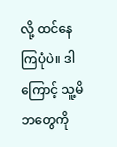လို့ ထင်နေကြပုံပဲ။ ဒါကြောင့် သူ့မိဘတွေကို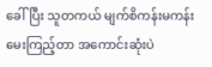ခေါ်ပြီး သူတကယ် မျက်စိကန်းမကန်း မေးကြည့်တာ အကောင်းဆုံးပဲ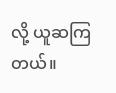လို့ ယူဆကြတယ်။